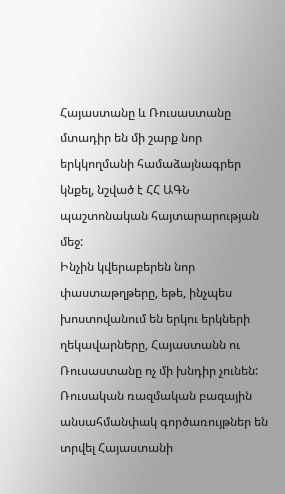Հայաստանը և Ռուսաստանը մտադիր են մի շարք նոր երկկողմանի համաձայնագրեր կնքել, նշված է ՀՀ ԱԳՆ պաշտոնական հայտարարության մեջ:
Ինչին կվերաբերեն նոր փաստաթղթերը, եթե, ինչպես խոստովանում են երկու երկների ղեկավարները, Հայաստանն ու Ռուսաստանը ոչ մի խնդիր չունեն: Ռուսական ռազմական բազային անսահմանփակ գործառույթներ են տրվել Հայաստանի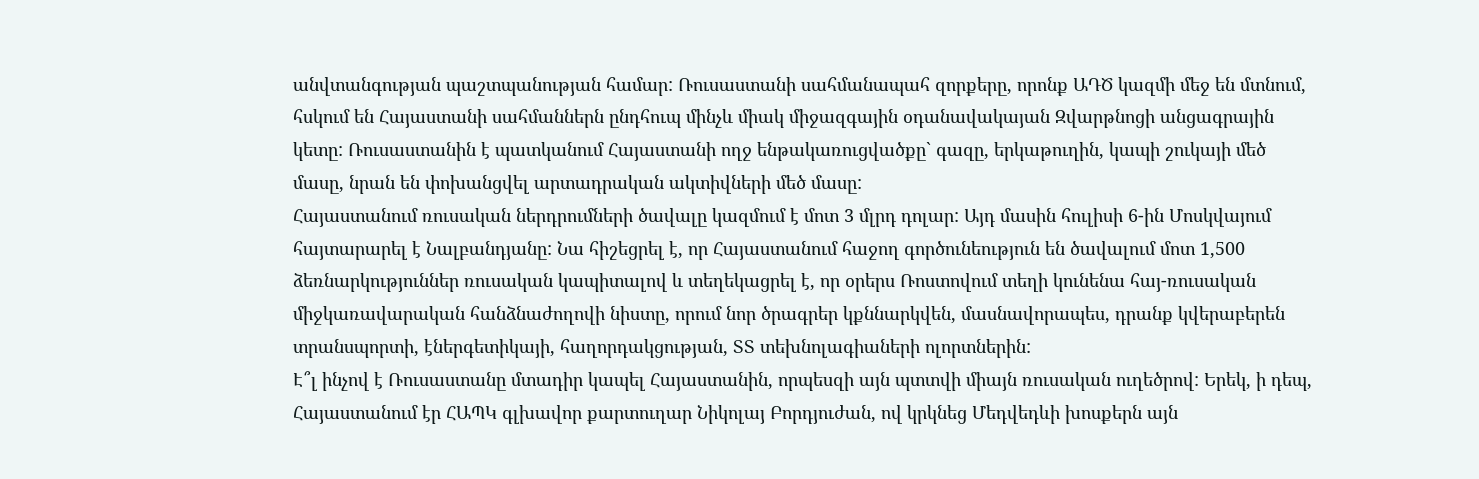անվտանգության պաշտպանության համար: Ռուսաստանի սահմանապահ զորքերը, որոնք ԱԴԾ կազմի մեջ են մտնում, հսկում են Հայաստանի սահմաններն ընդհուպ մինչև միակ միջազգային օդանավակայան Զվարթնոցի անցագրային կետը: Ռուսաստանին է պատկանում Հայաստանի ողջ ենթակառուցվածքը` գազը, երկաթուղին, կապի շուկայի մեծ մասը, նրան են փոխանցվել արտադրական ակտիվների մեծ մասը:
Հայաստանում ռուսական ներդրումների ծավալը կազմում է մոտ 3 մլրդ դոլար: Այդ մասին հուլիսի 6-ին Մոսկվայում հայտարարել է Նալբանդյանը: Նա հիշեցրել է, որ Հայաստանում հաջող գործունեություն են ծավալում մոտ 1,500 ձեռնարկություններ ռուսական կապիտալով և տեղեկացրել է, որ օրերս Ռոստովում տեղի կունենա հայ-ռուսական միջկառավարական հանձնաժողովի նիստը, որում նոր ծրագրեր կքննարկվեն, մասնավորապես, դրանք կվերաբերեն տրանսպորտի, էներգետիկայի, հաղորդակցության, ՏՏ տեխնոլագիաների ոլորտներին:
Է՞լ ինչով է Ռուսաստանը մտադիր կապել Հայաստանին, որպեսզի այն պտտվի միայն ռուսական ուղեծրով: Երեկ, ի դեպ, Հայաստանում էր ՀԱՊԿ գլխավոր քարտուղար Նիկոլայ Բորդյուժան, ով կրկնեց Մեդվեդևի խոսքերն այն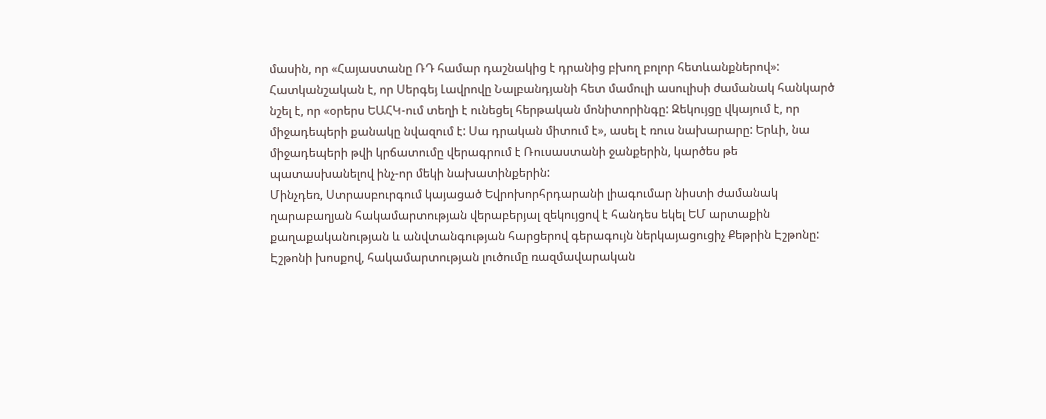մասին, որ «Հայաստանը ՌԴ համար դաշնակից է դրանից բխող բոլոր հետևանքներով»:
Հատկանշական է, որ Սերգեյ Լավրովը Նալբանդյանի հետ մամուլի ասուլիսի ժամանակ հանկարծ նշել է, որ «օրերս ԵԱՀԿ-ում տեղի է ունեցել հերթական մոնիտորինգը: Զեկույցը վկայում է, որ միջադեպերի քանակը նվազում է: Սա դրական միտում է», ասել է ռուս նախարարը: Երևի, նա միջադեպերի թվի կրճատումը վերագրում է Ռուսաստանի ջանքերին, կարծես թե պատասխանելով ինչ-որ մեկի նախատինքերին:
Մինչդեռ, Ստրասբուրգում կայացած Եվրոխորհրդարանի լիագումար նիստի ժամանակ ղարաբաղյան հակամարտության վերաբերյալ զեկույցով է հանդես եկել ԵՄ արտաքին քաղաքականության և անվտանգության հարցերով գերագույն ներկայացուցիչ Քեթրին Էշթոնը: Էշթոնի խոսքով, հակամարտության լուծումը ռազմավարական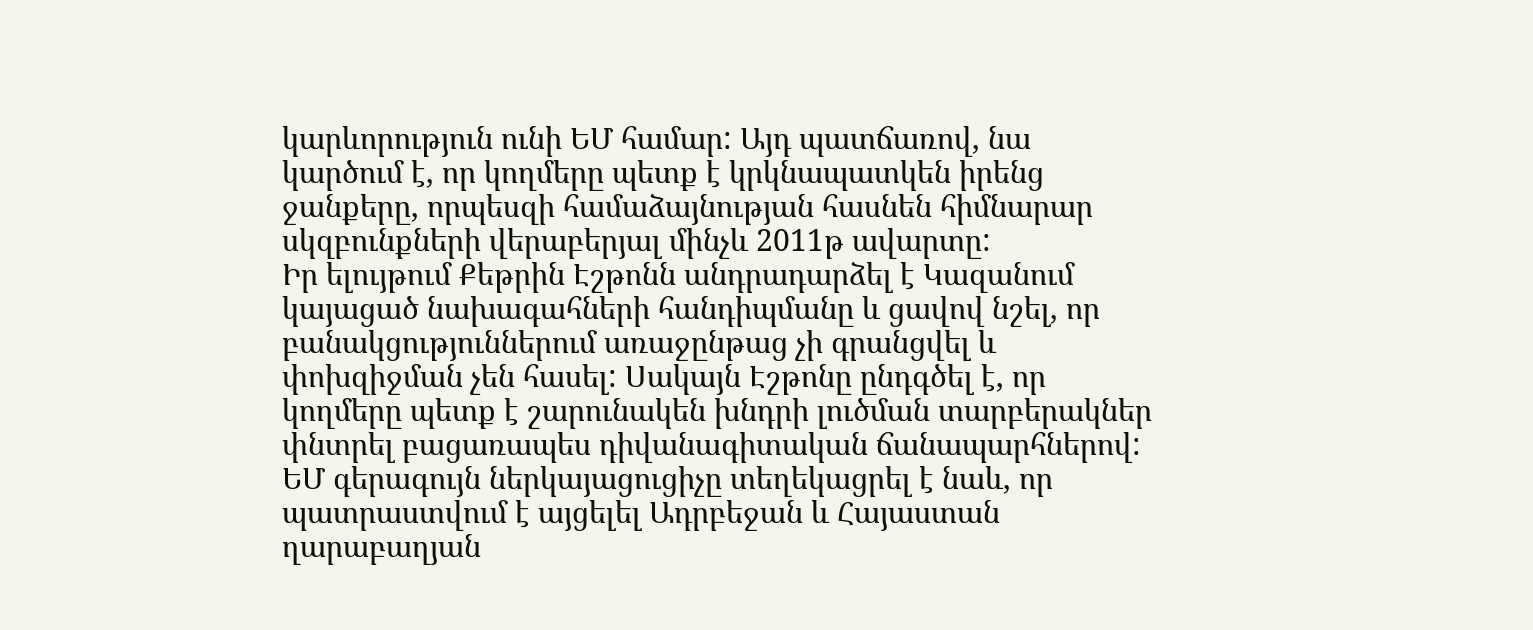կարևորություն ունի ԵՄ համար: Այդ պատճառով, նա կարծում է, որ կողմերը պետք է կրկնապատկեն իրենց ջանքերը, որպեսզի համաձայնության հասնեն հիմնարար սկզբունքների վերաբերյալ մինչև 2011թ ավարտը:
Իր ելույթում Քեթրին Էշթոնն անդրադարձել է Կազանում կայացած նախագահների հանդիպմանը և ցավով նշել, որ բանակցություններում առաջընթաց չի գրանցվել և փոխզիջման չեն հասել: Սակայն Էշթոնը ընդգծել է, որ կողմերը պետք է շարունակեն խնդրի լուծման տարբերակներ փնտրել բացառապես դիվանագիտական ճանապարհներով:
ԵՄ գերագույն ներկայացուցիչը տեղեկացրել է նաև, որ պատրաստվում է այցելել Ադրբեջան և Հայաստան ղարաբաղյան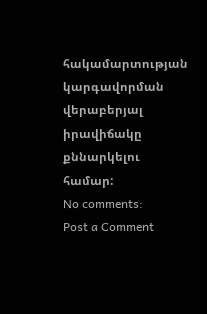հակամարտության կարգավորման վերաբերյալ իրավիճակը քննարկելու համար:
No comments:
Post a Comment